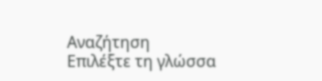Αναζήτηση
Επιλέξτε τη γλώσσα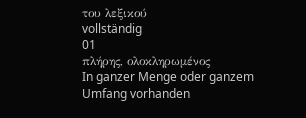του λεξικού
vollständig
01
πλήρης, ολοκληρωμένος
In ganzer Menge oder ganzem Umfang vorhanden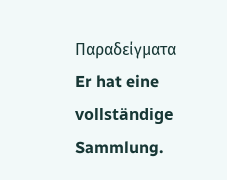Παραδείγματα
Er hat eine vollständige Sammlung.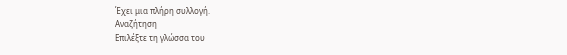Έχει μια πλήρη συλλογή.
Αναζήτηση
Επιλέξτε τη γλώσσα του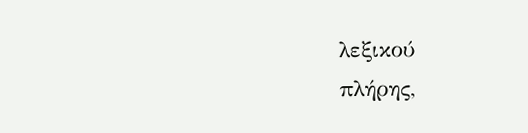λεξικού
πλήρης,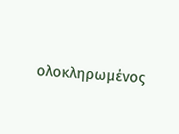ολοκληρωμένος